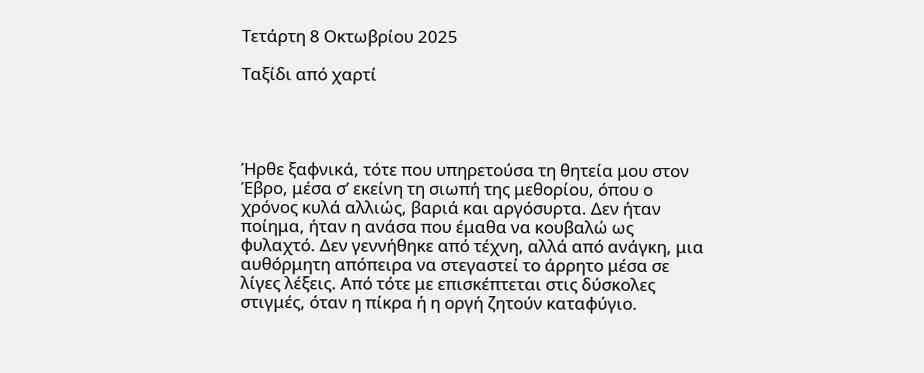Τετάρτη 8 Οκτωβρίου 2025

Ταξίδι από χαρτί




Ήρθε ξαφνικά, τότε που υπηρετούσα τη θητεία μου στον Έβρο, μέσα σ’ εκείνη τη σιωπή της μεθορίου, όπου ο χρόνος κυλά αλλιώς, βαριά και αργόσυρτα. Δεν ήταν ποίημα, ήταν η ανάσα που έμαθα να κουβαλώ ως φυλαχτό. Δεν γεννήθηκε από τέχνη, αλλά από ανάγκη, μια αυθόρμητη απόπειρα να στεγαστεί το άρρητο μέσα σε λίγες λέξεις. Από τότε με επισκέπτεται στις δύσκολες στιγμές, όταν η πίκρα ή η οργή ζητούν καταφύγιο.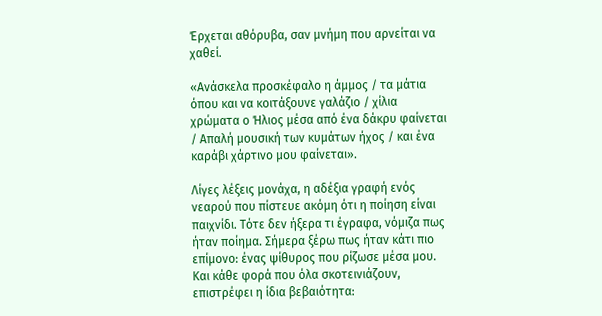Έρχεται αθόρυβα, σαν μνήμη που αρνείται να χαθεί.

«Ανάσκελα προσκέφαλο η άμμος / τα μάτια όπου και να κοιτάξουνε γαλάζιο / χίλια χρώματα ο Ήλιος μέσα από ένα δάκρυ φαίνεται / Απαλή μουσική των κυμάτων ήχος / και ένα καράβι χάρτινο μου φαίνεται».

Λίγες λέξεις μονάχα, η αδέξια γραφή ενός νεαρού που πίστευε ακόμη ότι η ποίηση είναι παιχνίδι. Τότε δεν ήξερα τι έγραφα, νόμιζα πως ήταν ποίημα. Σήμερα ξέρω πως ήταν κάτι πιο επίμονο: ένας ψίθυρος που ρίζωσε μέσα μου. Και κάθε φορά που όλα σκοτεινιάζουν, επιστρέφει η ίδια βεβαιότητα: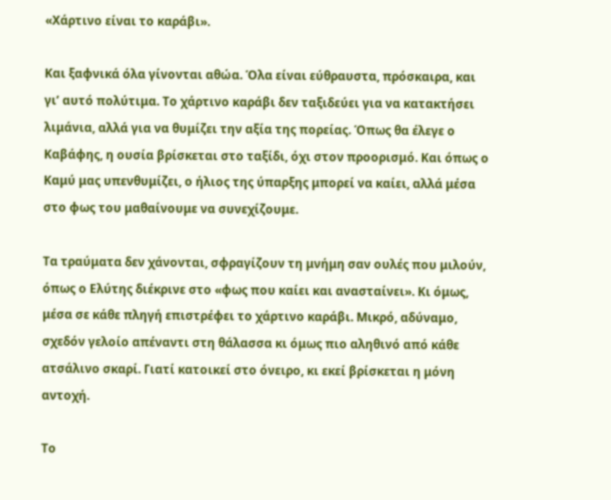«Χάρτινο είναι το καράβι».

Και ξαφνικά όλα γίνονται αθώα. Όλα είναι εύθραυστα, πρόσκαιρα, και γι’ αυτό πολύτιμα. Το χάρτινο καράβι δεν ταξιδεύει για να κατακτήσει λιμάνια, αλλά για να θυμίζει την αξία της πορείας. Όπως θα έλεγε ο Καβάφης, η ουσία βρίσκεται στο ταξίδι, όχι στον προορισμό. Και όπως ο Καμύ μας υπενθυμίζει, ο ήλιος της ύπαρξης μπορεί να καίει, αλλά μέσα στο φως του μαθαίνουμε να συνεχίζουμε.

Τα τραύματα δεν χάνονται, σφραγίζουν τη μνήμη σαν ουλές που μιλούν, όπως ο Ελύτης διέκρινε στο «φως που καίει και ανασταίνει». Κι όμως, μέσα σε κάθε πληγή επιστρέφει το χάρτινο καράβι. Μικρό, αδύναμο, σχεδόν γελοίο απέναντι στη θάλασσα κι όμως πιο αληθινό από κάθε ατσάλινο σκαρί. Γιατί κατοικεί στο όνειρο, κι εκεί βρίσκεται η μόνη αντοχή.

Το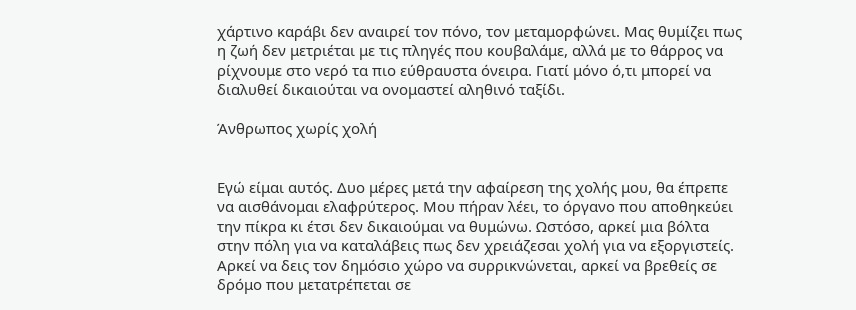χάρτινο καράβι δεν αναιρεί τον πόνο, τον μεταμορφώνει. Μας θυμίζει πως η ζωή δεν μετριέται με τις πληγές που κουβαλάμε, αλλά με το θάρρος να ρίχνουμε στο νερό τα πιο εύθραυστα όνειρα. Γιατί μόνο ό,τι μπορεί να διαλυθεί δικαιούται να ονομαστεί αληθινό ταξίδι.

Άνθρωπος χωρίς χολή


Εγώ είμαι αυτός. Δυο μέρες μετά την αφαίρεση της χολής μου, θα έπρεπε να αισθάνομαι ελαφρύτερος. Μου πήραν λέει, το όργανο που αποθηκεύει την πίκρα κι έτσι δεν δικαιούμαι να θυμώνω. Ωστόσο, αρκεί μια βόλτα στην πόλη για να καταλάβεις πως δεν χρειάζεσαι χολή για να εξοργιστείς. Αρκεί να δεις τον δημόσιο χώρο να συρρικνώνεται, αρκεί να βρεθείς σε δρόμο που μετατρέπεται σε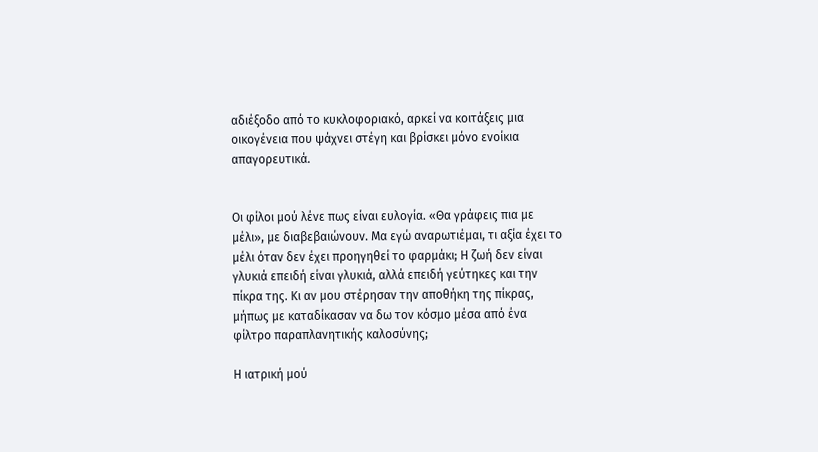αδιέξοδο από το κυκλοφοριακό, αρκεί να κοιτάξεις μια οικογένεια που ψάχνει στέγη και βρίσκει μόνο ενοίκια απαγορευτικά.


Οι φίλοι μού λένε πως είναι ευλογία. «Θα γράφεις πια με μέλι», με διαβεβαιώνουν. Μα εγώ αναρωτιέμαι, τι αξία έχει το μέλι όταν δεν έχει προηγηθεί το φαρμάκι; Η ζωή δεν είναι γλυκιά επειδή είναι γλυκιά, αλλά επειδή γεύτηκες και την πίκρα της. Κι αν μου στέρησαν την αποθήκη της πίκρας, μήπως με καταδίκασαν να δω τον κόσμο μέσα από ένα φίλτρο παραπλανητικής καλοσύνης;

Η ιατρική μού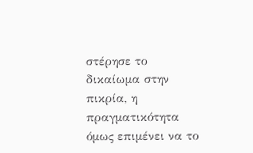στέρησε το δικαίωμα στην πικρία, η πραγματικότητα όμως επιμένει να το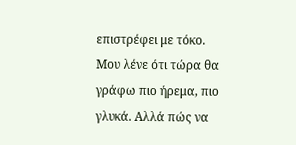επιστρέφει με τόκο. Μου λένε ότι τώρα θα γράφω πιο ήρεμα, πιο γλυκά. Αλλά πώς να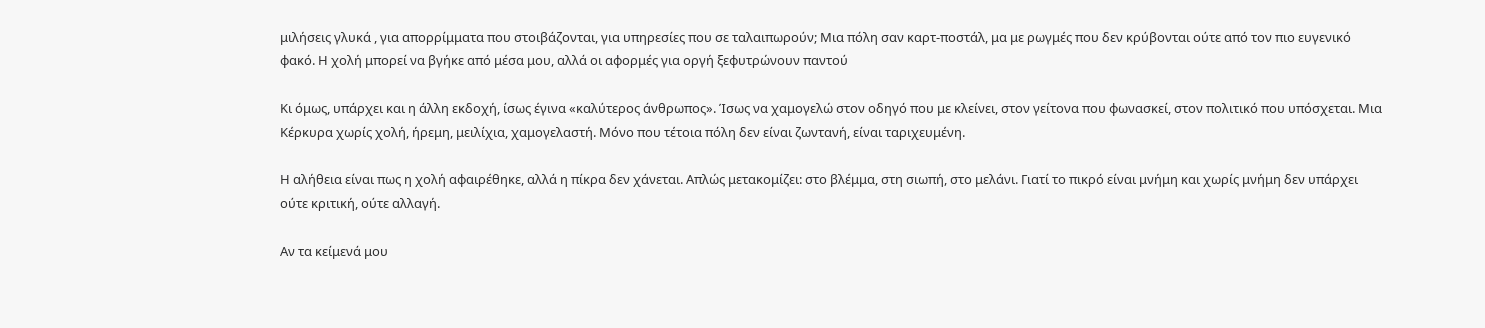μιλήσεις γλυκά , για απορρίμματα που στοιβάζονται, για υπηρεσίες που σε ταλαιπωρούν; Μια πόλη σαν καρτ-ποστάλ, μα με ρωγμές που δεν κρύβονται ούτε από τον πιο ευγενικό φακό. Η χολή μπορεί να βγήκε από μέσα μου, αλλά οι αφορμές για οργή ξεφυτρώνουν παντού

Κι όμως, υπάρχει και η άλλη εκδοχή, ίσως έγινα «καλύτερος άνθρωπος». Ίσως να χαμογελώ στον οδηγό που με κλείνει, στον γείτονα που φωνασκεί, στον πολιτικό που υπόσχεται. Μια Κέρκυρα χωρίς χολή, ήρεμη, μειλίχια, χαμογελαστή. Μόνο που τέτοια πόλη δεν είναι ζωντανή, είναι ταριχευμένη.

Η αλήθεια είναι πως η χολή αφαιρέθηκε, αλλά η πίκρα δεν χάνεται. Απλώς μετακομίζει: στο βλέμμα, στη σιωπή, στο μελάνι. Γιατί το πικρό είναι μνήμη και χωρίς μνήμη δεν υπάρχει ούτε κριτική, ούτε αλλαγή.

Αν τα κείμενά μου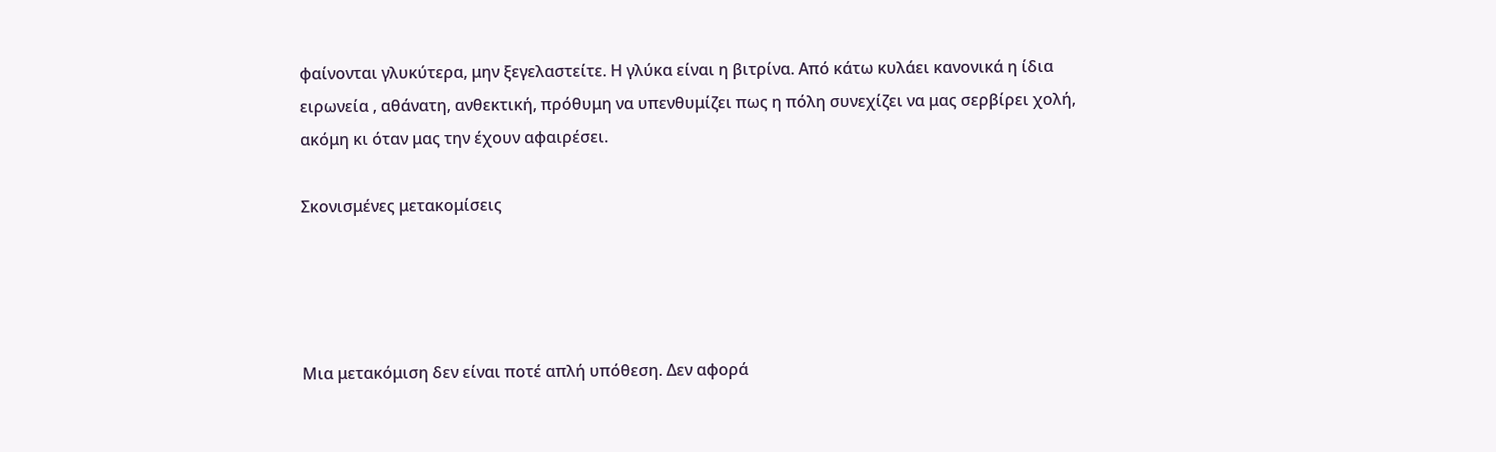φαίνονται γλυκύτερα, μην ξεγελαστείτε. Η γλύκα είναι η βιτρίνα. Από κάτω κυλάει κανονικά η ίδια ειρωνεία , αθάνατη, ανθεκτική, πρόθυμη να υπενθυμίζει πως η πόλη συνεχίζει να μας σερβίρει χολή, ακόμη κι όταν μας την έχουν αφαιρέσει.

Σκονισμένες μετακομίσεις




Μια μετακόμιση δεν είναι ποτέ απλή υπόθεση. Δεν αφορά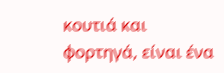κουτιά και φορτηγά, είναι ένα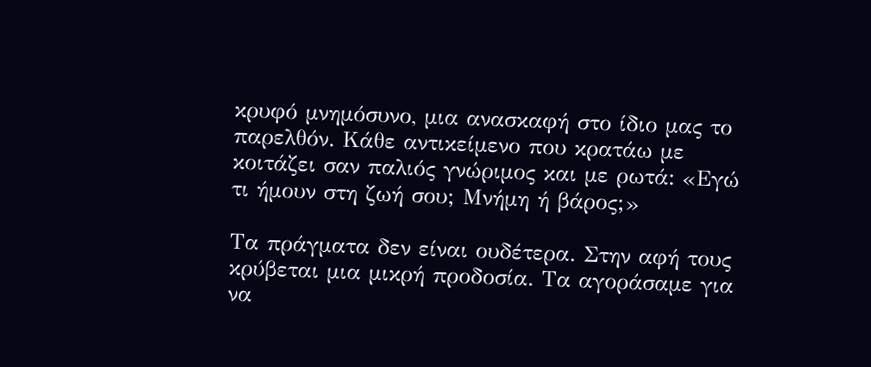κρυφό μνημόσυνο, μια ανασκαφή στο ίδιο μας το παρελθόν. Κάθε αντικείμενο που κρατάω με κοιτάζει σαν παλιός γνώριμος και με ρωτά: «Εγώ τι ήμουν στη ζωή σου; Μνήμη ή βάρος;»

Τα πράγματα δεν είναι ουδέτερα. Στην αφή τους κρύβεται μια μικρή προδοσία. Τα αγοράσαμε για να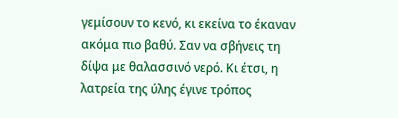γεμίσουν το κενό, κι εκείνα το έκαναν ακόμα πιο βαθύ. Σαν να σβήνεις τη δίψα με θαλασσινό νερό. Κι έτσι, η λατρεία της ύλης έγινε τρόπος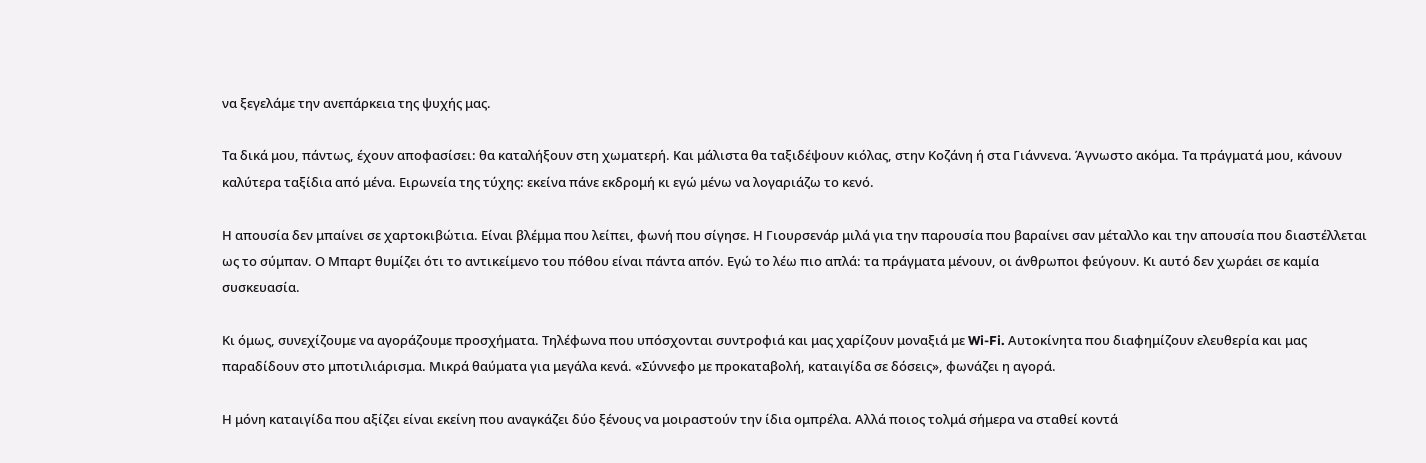να ξεγελάμε την ανεπάρκεια της ψυχής μας.

Τα δικά μου, πάντως, έχουν αποφασίσει: θα καταλήξουν στη χωματερή. Και μάλιστα θα ταξιδέψουν κιόλας, στην Κοζάνη ή στα Γιάννενα. Άγνωστο ακόμα. Τα πράγματά μου, κάνουν καλύτερα ταξίδια από μένα. Ειρωνεία της τύχης: εκείνα πάνε εκδρομή κι εγώ μένω να λογαριάζω το κενό.

Η απουσία δεν μπαίνει σε χαρτοκιβώτια. Είναι βλέμμα που λείπει, φωνή που σίγησε. Η Γιουρσενάρ μιλά για την παρουσία που βαραίνει σαν μέταλλο και την απουσία που διαστέλλεται ως το σύμπαν. Ο Μπαρτ θυμίζει ότι το αντικείμενο του πόθου είναι πάντα απόν. Εγώ το λέω πιο απλά: τα πράγματα μένουν, οι άνθρωποι φεύγουν. Κι αυτό δεν χωράει σε καμία συσκευασία.

Κι όμως, συνεχίζουμε να αγοράζουμε προσχήματα. Τηλέφωνα που υπόσχονται συντροφιά και μας χαρίζουν μοναξιά με Wi-Fi. Αυτοκίνητα που διαφημίζουν ελευθερία και μας παραδίδουν στο μποτιλιάρισμα. Μικρά θαύματα για μεγάλα κενά. «Σύννεφο με προκαταβολή, καταιγίδα σε δόσεις», φωνάζει η αγορά.

Η μόνη καταιγίδα που αξίζει είναι εκείνη που αναγκάζει δύο ξένους να μοιραστούν την ίδια ομπρέλα. Αλλά ποιος τολμά σήμερα να σταθεί κοντά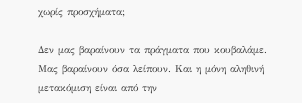χωρίς προσχήματα;

Δεν μας βαραίνουν τα πράγματα που κουβαλάμε. Μας βαραίνουν όσα λείπουν. Και η μόνη αληθινή μετακόμιση είναι από την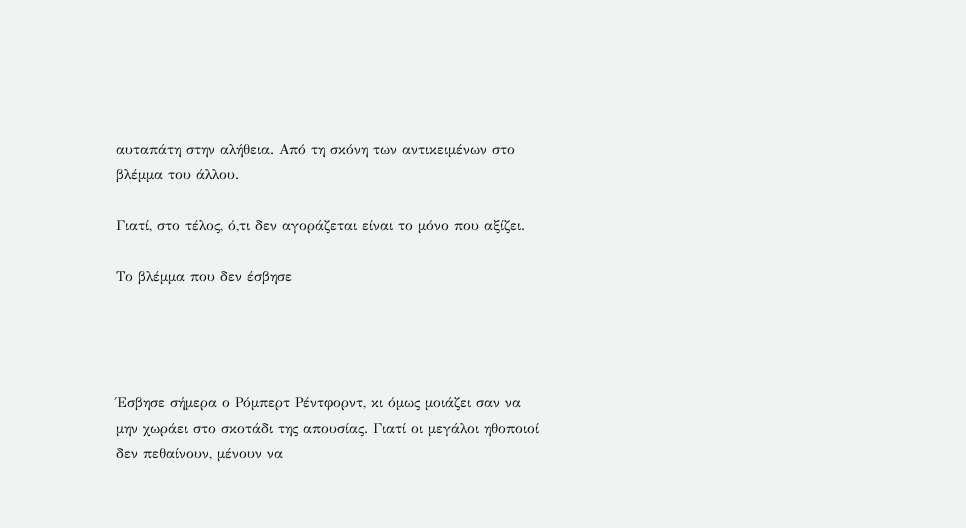αυταπάτη στην αλήθεια. Από τη σκόνη των αντικειμένων στο βλέμμα του άλλου.

Γιατί, στο τέλος, ό,τι δεν αγοράζεται είναι το μόνο που αξίζει.

Το βλέμμα που δεν έσβησε




Έσβησε σήμερα ο Ρόμπερτ Ρέντφορντ, κι όμως μοιάζει σαν να μην χωράει στο σκοτάδι της απουσίας. Γιατί οι μεγάλοι ηθοποιοί δεν πεθαίνουν, μένουν να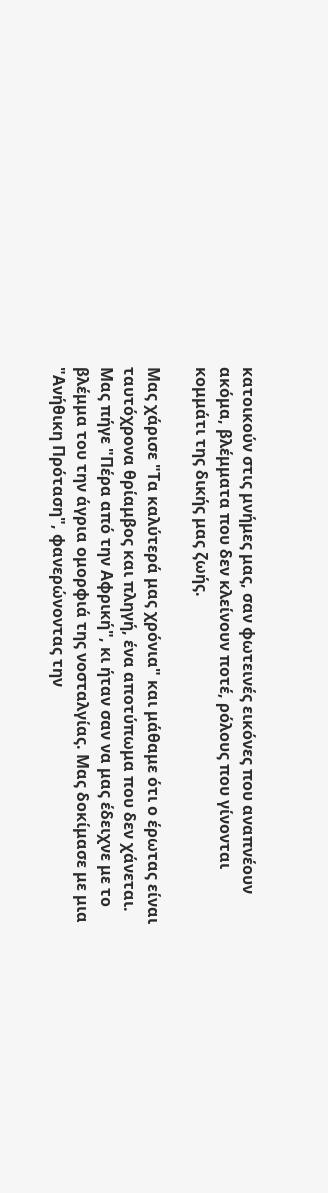κατοικούν στις μνήμες μας, σαν φωτεινές εικόνες που αναπνέουν ακόμα, βλέμματα που δεν κλείνουν ποτέ, ρόλους που γίνονται κομμάτι της δικής μας ζωής.

Μας χάρισε "Τα καλύτερά μας χρόνια" και μάθαμε ότι ο έρωτας είναι ταυτόχρονα θρίαμβος και πληγή, ένα αποτύπωμα που δεν χάνεται. Μας πήγε "Πέρα από την Αφρική", κι ήταν σαν να μας έδειχνε με το βλέμμα του την άγρια ομορφιά της νοσταλγίας. Μας δοκίμασε με μια "Ανήθικη Πρόταση", φανερώνοντας την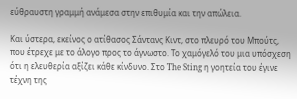εύθραυστη γραμμή ανάμεσα στην επιθυμία και την απώλεια.

Και ύστερα, εκείνος ο ατίθασος Σάντανς Κιντ, στο πλευρό του Μπούτς, που έτρεχε με το άλογο προς το άγνωστο. Το χαμόγελό του μια υπόσχεση ότι η ελευθερία αξίζει κάθε κίνδυνο. Στο The Sting η γοητεία του έγινε τέχνη της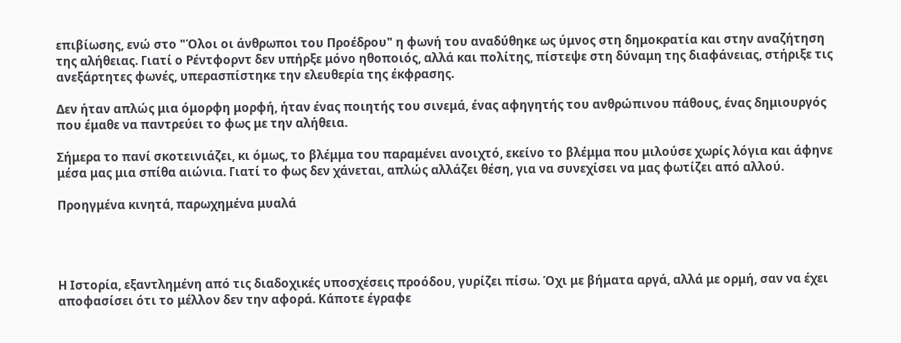επιβίωσης, ενώ στο "Όλοι οι άνθρωποι του Προέδρου" η φωνή του αναδύθηκε ως ύμνος στη δημοκρατία και στην αναζήτηση της αλήθειας. Γιατί ο Ρέντφορντ δεν υπήρξε μόνο ηθοποιός, αλλά και πολίτης, πίστεψε στη δύναμη της διαφάνειας, στήριξε τις ανεξάρτητες φωνές, υπερασπίστηκε την ελευθερία της έκφρασης.

Δεν ήταν απλώς μια όμορφη μορφή, ήταν ένας ποιητής του σινεμά, ένας αφηγητής του ανθρώπινου πάθους, ένας δημιουργός που έμαθε να παντρεύει το φως με την αλήθεια.

Σήμερα το πανί σκοτεινιάζει, κι όμως, το βλέμμα του παραμένει ανοιχτό, εκείνο το βλέμμα που μιλούσε χωρίς λόγια και άφηνε μέσα μας μια σπίθα αιώνια. Γιατί το φως δεν χάνεται, απλώς αλλάζει θέση, για να συνεχίσει να μας φωτίζει από αλλού.

Προηγμένα κινητά, παρωχημένα μυαλά




Η Ιστορία, εξαντλημένη από τις διαδοχικές υποσχέσεις προόδου, γυρίζει πίσω. Όχι με βήματα αργά, αλλά με ορμή, σαν να έχει αποφασίσει ότι το μέλλον δεν την αφορά. Κάποτε έγραφε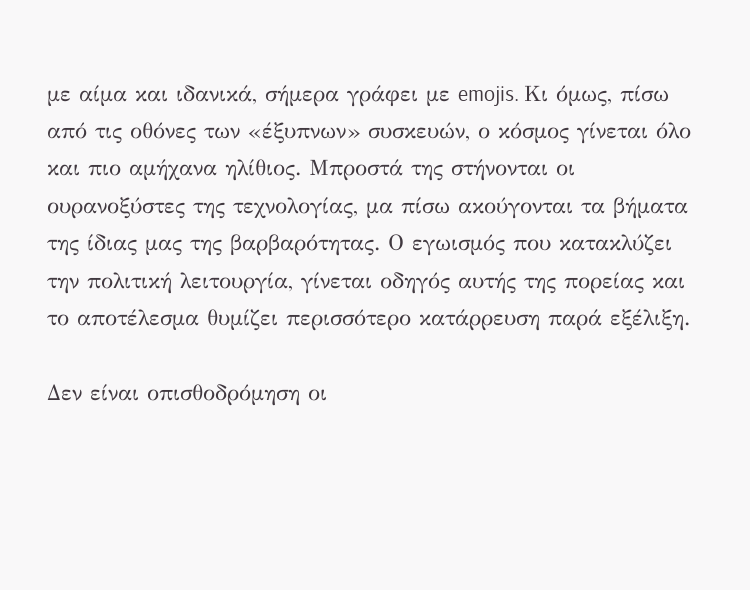με αίμα και ιδανικά, σήμερα γράφει με emojis. Κι όμως, πίσω από τις οθόνες των «έξυπνων» συσκευών, ο κόσμος γίνεται όλο και πιο αμήχανα ηλίθιος. Μπροστά της στήνονται οι ουρανοξύστες της τεχνολογίας, μα πίσω ακούγονται τα βήματα της ίδιας μας της βαρβαρότητας. Ο εγωισμός που κατακλύζει την πολιτική λειτουργία, γίνεται οδηγός αυτής της πορείας και το αποτέλεσμα θυμίζει περισσότερο κατάρρευση παρά εξέλιξη.

Δεν είναι οπισθοδρόμηση οι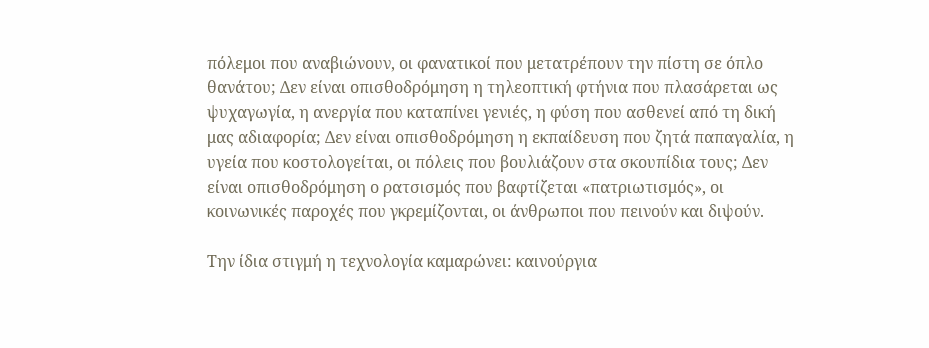πόλεμοι που αναβιώνουν, οι φανατικοί που μετατρέπουν την πίστη σε όπλο θανάτου; Δεν είναι οπισθοδρόμηση η τηλεοπτική φτήνια που πλασάρεται ως ψυχαγωγία, η ανεργία που καταπίνει γενιές, η φύση που ασθενεί από τη δική μας αδιαφορία; Δεν είναι οπισθοδρόμηση η εκπαίδευση που ζητά παπαγαλία, η υγεία που κοστολογείται, οι πόλεις που βουλιάζουν στα σκουπίδια τους; Δεν είναι οπισθοδρόμηση ο ρατσισμός που βαφτίζεται «πατριωτισμός», οι κοινωνικές παροχές που γκρεμίζονται, οι άνθρωποι που πεινούν και διψούν.

Την ίδια στιγμή η τεχνολογία καμαρώνει: καινούργια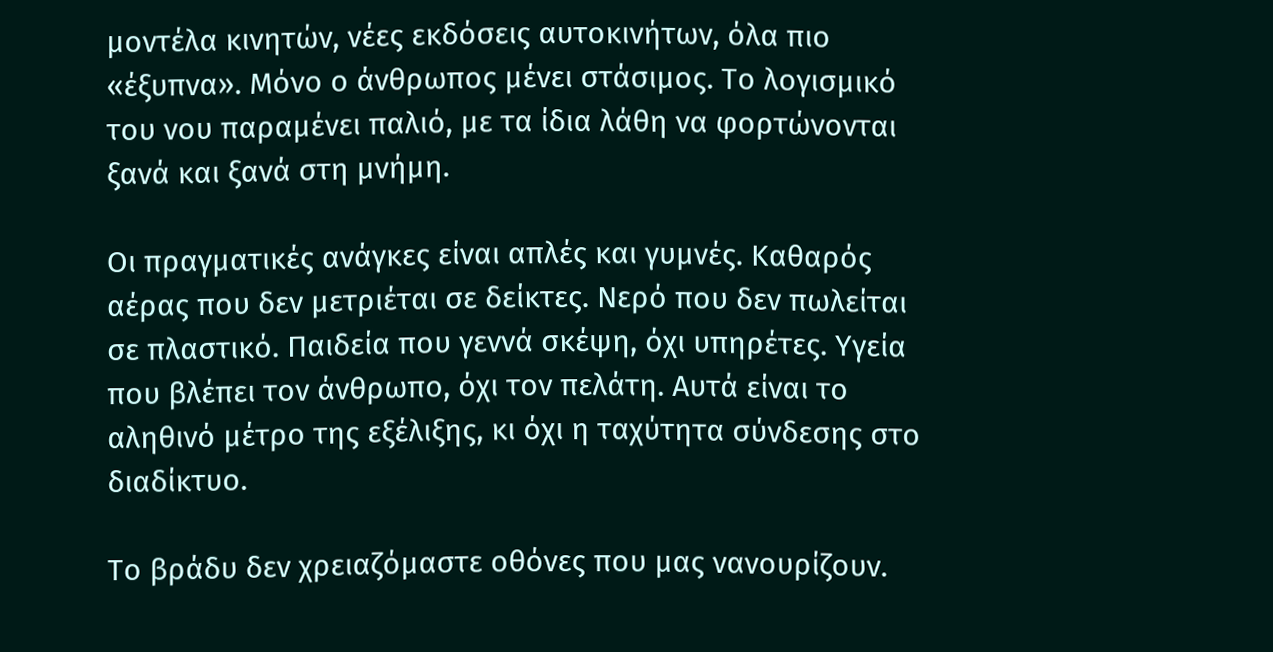μοντέλα κινητών, νέες εκδόσεις αυτοκινήτων, όλα πιο «έξυπνα». Μόνο ο άνθρωπος μένει στάσιμος. Το λογισμικό του νου παραμένει παλιό, με τα ίδια λάθη να φορτώνονται ξανά και ξανά στη μνήμη.

Οι πραγματικές ανάγκες είναι απλές και γυμνές. Καθαρός αέρας που δεν μετριέται σε δείκτες. Νερό που δεν πωλείται σε πλαστικό. Παιδεία που γεννά σκέψη, όχι υπηρέτες. Υγεία που βλέπει τον άνθρωπο, όχι τον πελάτη. Αυτά είναι το αληθινό μέτρο της εξέλιξης, κι όχι η ταχύτητα σύνδεσης στο διαδίκτυο.

Το βράδυ δεν χρειαζόμαστε οθόνες που μας νανουρίζουν.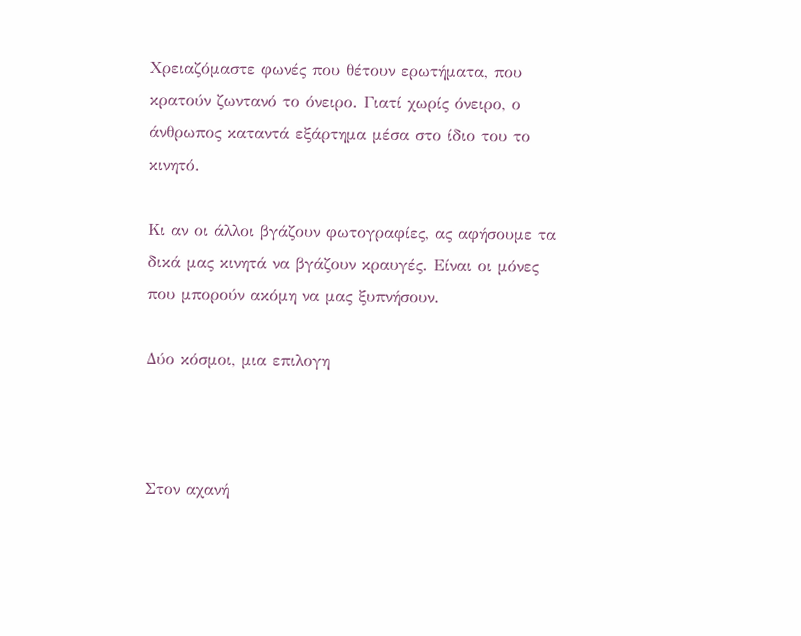Χρειαζόμαστε φωνές που θέτουν ερωτήματα, που κρατούν ζωντανό το όνειρο. Γιατί χωρίς όνειρο, ο άνθρωπος καταντά εξάρτημα μέσα στο ίδιο του το κινητό.

Κι αν οι άλλοι βγάζουν φωτογραφίες, ας αφήσουμε τα δικά μας κινητά να βγάζουν κραυγές. Είναι οι μόνες που μπορούν ακόμη να μας ξυπνήσουν.

Δύο κόσμοι, μια επιλογη



Στον αχανή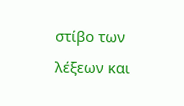στίβο των λέξεων και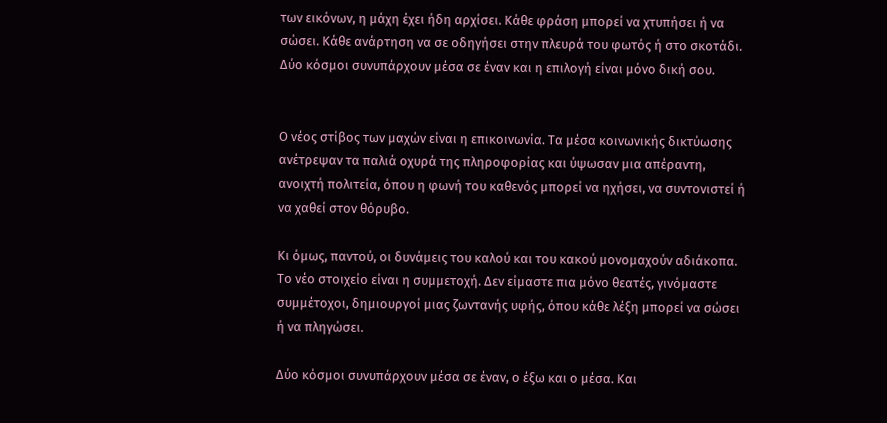των εικόνων, η μάχη έχει ήδη αρχίσει. Κάθε φράση μπορεί να χτυπήσει ή να σώσει. Κάθε ανάρτηση να σε οδηγήσει στην πλευρά του φωτός ή στο σκοτάδι. Δύο κόσμοι συνυπάρχουν μέσα σε έναν και η επιλογή είναι μόνο δική σου.


Ο νέος στίβος των μαχών είναι η επικοινωνία. Τα μέσα κοινωνικής δικτύωσης ανέτρεψαν τα παλιά οχυρά της πληροφορίας και ύψωσαν μια απέραντη, ανοιχτή πολιτεία, όπου η φωνή του καθενός μπορεί να ηχήσει, να συντονιστεί ή να χαθεί στον θόρυβο.

Κι όμως, παντού, οι δυνάμεις του καλού και του κακού μονομαχούν αδιάκοπα. Το νέο στοιχείο είναι η συμμετοχή. Δεν είμαστε πια μόνο θεατές, γινόμαστε συμμέτοχοι, δημιουργοί μιας ζωντανής υφής, όπου κάθε λέξη μπορεί να σώσει ή να πληγώσει.

Δύο κόσμοι συνυπάρχουν μέσα σε έναν, ο έξω και ο μέσα. Και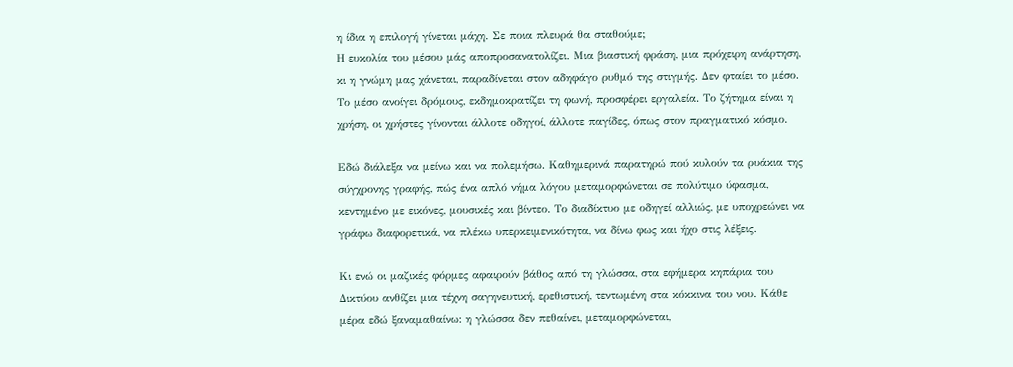η ίδια η επιλογή γίνεται μάχη. Σε ποια πλευρά θα σταθούμε;
Η ευκολία του μέσου μάς αποπροσανατολίζει. Μια βιαστική φράση, μια πρόχειρη ανάρτηση, κι η γνώμη μας χάνεται, παραδίνεται στον αδηφάγο ρυθμό της στιγμής. Δεν φταίει το μέσο. Το μέσο ανοίγει δρόμους, εκδημοκρατίζει τη φωνή, προσφέρει εργαλεία. Το ζήτημα είναι η χρήση, οι χρήστες γίνονται άλλοτε οδηγοί, άλλοτε παγίδες, όπως στον πραγματικό κόσμο.

Εδώ διάλεξα να μείνω και να πολεμήσω. Καθημερινά παρατηρώ πού κυλούν τα ρυάκια της σύγχρονης γραφής, πώς ένα απλό νήμα λόγου μεταμορφώνεται σε πολύτιμο ύφασμα, κεντημένο με εικόνες, μουσικές και βίντεο. Το διαδίκτυο με οδηγεί αλλιώς, με υποχρεώνει να γράφω διαφορετικά, να πλέκω υπερκειμενικότητα, να δίνω φως και ήχο στις λέξεις.

Κι ενώ οι μαζικές φόρμες αφαιρούν βάθος από τη γλώσσα, στα εφήμερα κηπάρια του Δικτύου ανθίζει μια τέχνη σαγηνευτική, ερεθιστική, τεντωμένη στα κόκκινα του νου. Κάθε μέρα εδώ ξαναμαθαίνω: η γλώσσα δεν πεθαίνει, μεταμορφώνεται,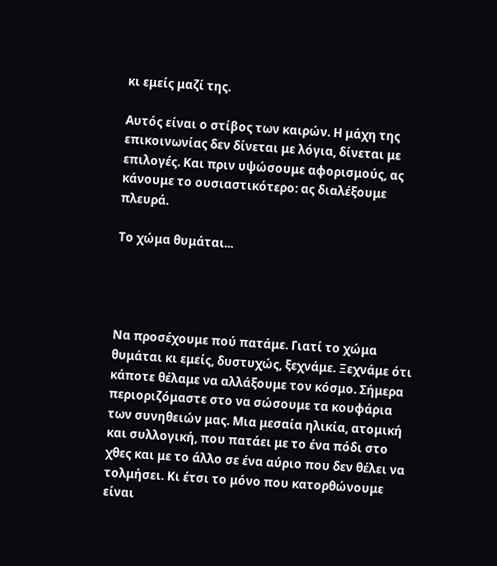κι εμείς μαζί της.

Αυτός είναι ο στίβος των καιρών. Η μάχη της επικοινωνίας δεν δίνεται με λόγια, δίνεται με επιλογές. Και πριν υψώσουμε αφορισμούς, ας κάνουμε το ουσιαστικότερο: ας διαλέξουμε πλευρά.

Το χώμα θυμάται...




Να προσέχουμε πού πατάμε. Γιατί το χώμα θυμάται κι εμείς, δυστυχώς, ξεχνάμε. Ξεχνάμε ότι κάποτε θέλαμε να αλλάξουμε τον κόσμο. Σήμερα περιοριζόμαστε στο να σώσουμε τα κουφάρια των συνηθειών μας. Μια μεσαία ηλικία, ατομική και συλλογική, που πατάει με το ένα πόδι στο χθες και με το άλλο σε ένα αύριο που δεν θέλει να τολμήσει. Κι έτσι το μόνο που κατορθώνουμε είναι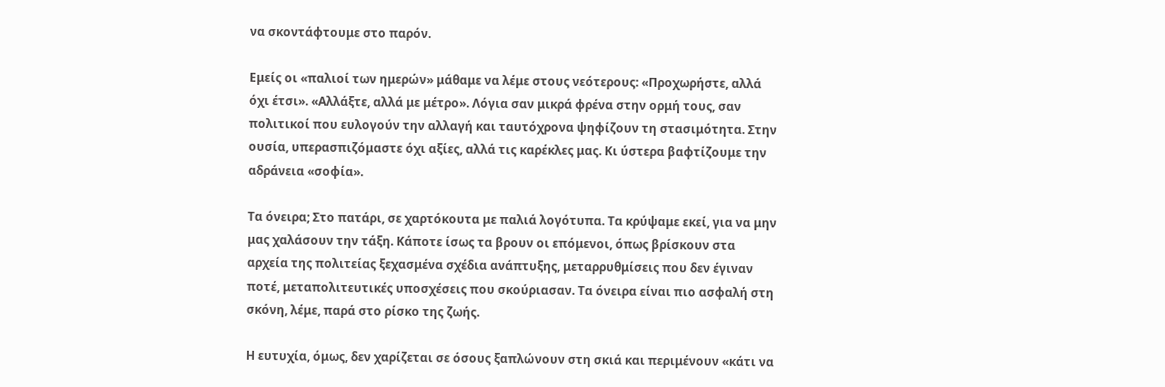να σκοντάφτουμε στο παρόν.

Εμείς οι «παλιοί των ημερών» μάθαμε να λέμε στους νεότερους: «Προχωρήστε, αλλά όχι έτσι». «Αλλάξτε, αλλά με μέτρο». Λόγια σαν μικρά φρένα στην ορμή τους, σαν πολιτικοί που ευλογούν την αλλαγή και ταυτόχρονα ψηφίζουν τη στασιμότητα. Στην ουσία, υπερασπιζόμαστε όχι αξίες, αλλά τις καρέκλες μας. Κι ύστερα βαφτίζουμε την αδράνεια «σοφία».

Τα όνειρα; Στο πατάρι, σε χαρτόκουτα με παλιά λογότυπα. Τα κρύψαμε εκεί, για να μην μας χαλάσουν την τάξη. Κάποτε ίσως τα βρουν οι επόμενοι, όπως βρίσκουν στα αρχεία της πολιτείας ξεχασμένα σχέδια ανάπτυξης, μεταρρυθμίσεις που δεν έγιναν ποτέ, μεταπολιτευτικές υποσχέσεις που σκούριασαν. Τα όνειρα είναι πιο ασφαλή στη σκόνη, λέμε, παρά στο ρίσκο της ζωής.

Η ευτυχία, όμως, δεν χαρίζεται σε όσους ξαπλώνουν στη σκιά και περιμένουν «κάτι να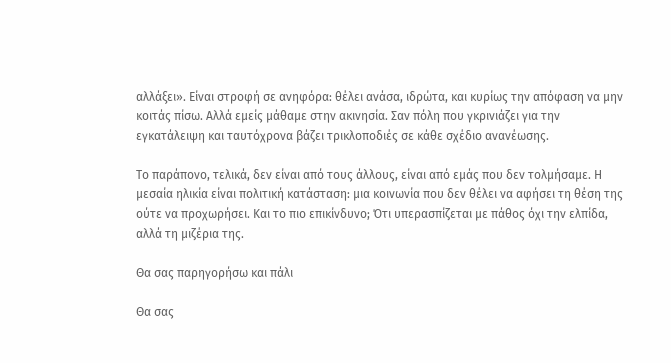αλλάξει». Είναι στροφή σε ανηφόρα: θέλει ανάσα, ιδρώτα, και κυρίως την απόφαση να μην κοιτάς πίσω. Αλλά εμείς μάθαμε στην ακινησία. Σαν πόλη που γκρινιάζει για την εγκατάλειψη και ταυτόχρονα βάζει τρικλοποδιές σε κάθε σχέδιο ανανέωσης.

Το παράπονο, τελικά, δεν είναι από τους άλλους, είναι από εμάς που δεν τολμήσαμε. Η μεσαία ηλικία είναι πολιτική κατάσταση: μια κοινωνία που δεν θέλει να αφήσει τη θέση της ούτε να προχωρήσει. Και το πιο επικίνδυνο; Ότι υπερασπίζεται με πάθος όχι την ελπίδα, αλλά τη μιζέρια της.

Θα σας παρηγορήσω και πάλι

Θα σας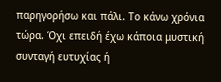παρηγορήσω και πάλι. Το κάνω χρόνια τώρα. Όχι επειδή έχω κάποια μυστική συνταγή ευτυχίας ή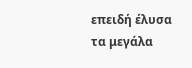επειδή έλυσα τα μεγάλα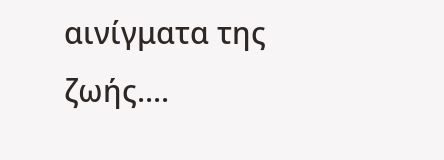αινίγματα της ζωής....